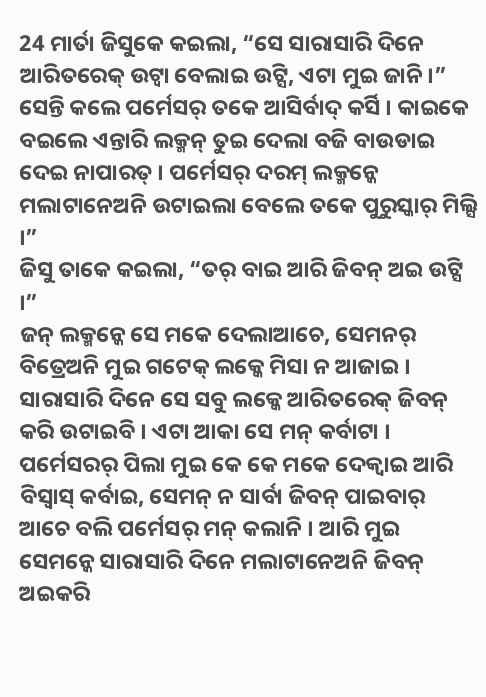24 ମାର୍ତା ଜିସୁକେ କଇଲା, “ସେ ସାରାସାରି ଦିନେ ଆରିତରେକ୍ ଉଟ୍ବା ବେଲାଇ ଉଟ୍ସି, ଏଟା ମୁଇ ଜାନି ।”
ସେନ୍ତି କଲେ ପର୍ମେସର୍ ତକେ ଆସିର୍ବାଦ୍ କର୍ସି । କାଇକେ ବଇଲେ ଏନ୍ତାରି ଲକ୍ମନ୍ ତୁଇ ଦେଲା ବଜି ବାଉଡାଇ ଦେଇ ନାପାରତ୍ । ପର୍ମେସର୍ ଦରମ୍ ଲକ୍ମନ୍କେ ମଲାଟାନେଅନି ଉଟାଇଲା ବେଲେ ତକେ ପୁରୁସ୍କାର୍ ମିଲ୍ସି ।”
ଜିସୁ ତାକେ କଇଲା, “ତର୍ ବାଇ ଆରି ଜିବନ୍ ଅଇ ଉଟ୍ସି ।”
ଜନ୍ ଲକ୍ମନ୍କେ ସେ ମକେ ଦେଲାଆଚେ, ସେମନର୍ ବିତ୍ରେଅନି ମୁଇ ଗଟେକ୍ ଲକ୍କେ ମିସା ନ ଆଜାଇ । ସାରାସାରି ଦିନେ ସେ ସବୁ ଲକ୍କେ ଆରିତରେକ୍ ଜିବନ୍ କରି ଉଟାଇବି । ଏଟା ଆକା ସେ ମନ୍ କର୍ବାଟା ।
ପର୍ମେସରର୍ ପିଲା ମୁଇ କେ କେ ମକେ ଦେକ୍ବାଇ ଆରି ବିସ୍ବାସ୍ କର୍ବାଇ, ସେମନ୍ ନ ସାର୍ବା ଜିବନ୍ ପାଇବାର୍ ଆଚେ ବଲି ପର୍ମେସର୍ ମନ୍ କଲାନି । ଆରି ମୁଇ ସେମନ୍କେ ସାରାସାରି ଦିନେ ମଲାଟାନେଅନି ଜିବନ୍ ଅଇକରି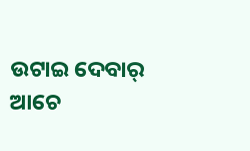ଉଟାଇ ଦେବାର୍ ଆଚେ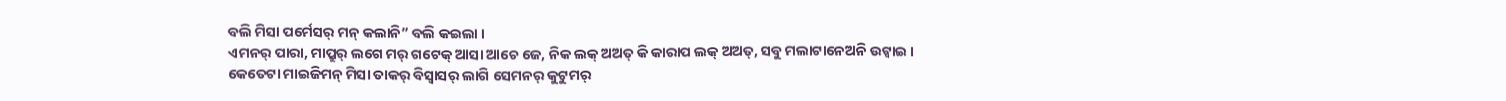ବଲି ମିସା ପର୍ମେସର୍ ମନ୍ କଲାନି” ବଲି କଇଲା ।
ଏମନର୍ ପାରା, ମାପ୍ରୁର୍ ଲଗେ ମର୍ ଗଟେକ୍ ଆସା ଆଚେ ଜେ, ନିକ ଲକ୍ ଅଅତ୍ କି କାରାପ ଲକ୍ ଅଅତ୍, ସବୁ ମଲାଟାନେଅନି ଉଟ୍ବାଇ ।
କେତେଟା ମାଇଜିମନ୍ ମିସା ତାକର୍ ବିସ୍ବାସର୍ ଲାଗି ସେମନର୍ କୁଟୁମର୍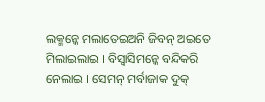ଲକ୍ମନ୍କେ ମଲାତେଇଅନି ଜିବନ୍ ଅଇତେ ମିଲାଇଲାଇ । ବିସ୍ବାସିମନ୍କେ ବନ୍ଦିକରି ନେଲାଇ । ସେମନ୍ ମର୍ବାଜାକ ଦୁକ୍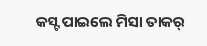କସ୍ଟ ପାଇଲେ ମିସା ତାକର୍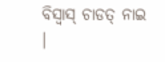ବିସ୍ବାସ୍ ଚାଡତ୍ ନାଇ ।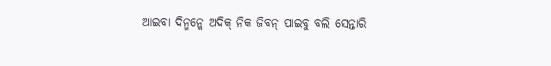ଆଇବା ଦିନ୍ମନ୍କେ ଅଦିକ୍ ନିକ ଜିବନ୍ ପାଇବୁ ବଲି ସେନ୍ତାରି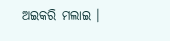ଅଇକରି ମଲାଇ ।